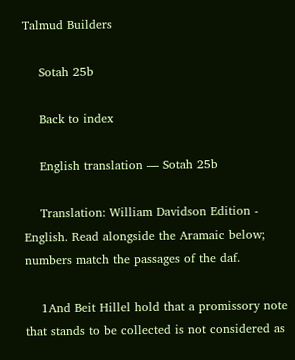Talmud Builders

    Sotah 25b

    Back to index

    English translation — Sotah 25b

    Translation: William Davidson Edition - English. Read alongside the Aramaic below; numbers match the passages of the daf.

    1And Beit Hillel hold that a promissory note that stands to be collected is not considered as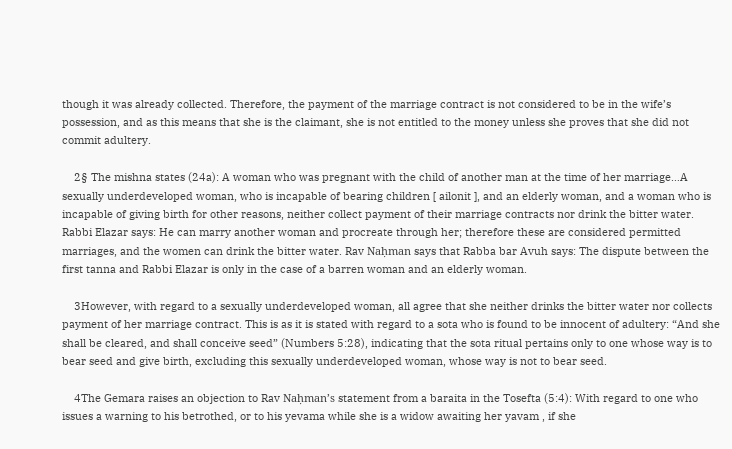though it was already collected. Therefore, the payment of the marriage contract is not considered to be in the wife’s possession, and as this means that she is the claimant, she is not entitled to the money unless she proves that she did not commit adultery.

    2§ The mishna states (24a): A woman who was pregnant with the child of another man at the time of her marriage…A sexually underdeveloped woman, who is incapable of bearing children [ ailonit ], and an elderly woman, and a woman who is incapable of giving birth for other reasons, neither collect payment of their marriage contracts nor drink the bitter water. Rabbi Elazar says: He can marry another woman and procreate through her; therefore these are considered permitted marriages, and the women can drink the bitter water. Rav Naḥman says that Rabba bar Avuh says: The dispute between the first tanna and Rabbi Elazar is only in the case of a barren woman and an elderly woman.

    3However, with regard to a sexually underdeveloped woman, all agree that she neither drinks the bitter water nor collects payment of her marriage contract. This is as it is stated with regard to a sota who is found to be innocent of adultery: “And she shall be cleared, and shall conceive seed” (Numbers 5:28), indicating that the sota ritual pertains only to one whose way is to bear seed and give birth, excluding this sexually underdeveloped woman, whose way is not to bear seed.

    4The Gemara raises an objection to Rav Naḥman’s statement from a baraita in the Tosefta (5:4): With regard to one who issues a warning to his betrothed, or to his yevama while she is a widow awaiting her yavam , if she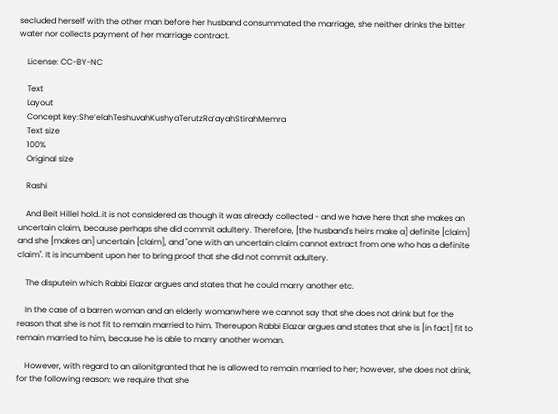secluded herself with the other man before her husband consummated the marriage, she neither drinks the bitter water nor collects payment of her marriage contract.

    License: CC-BY-NC

    Text
    Layout
    Concept key:SheʼelahTeshuvahKushyaTerutzRaʼayahStirahMemra
    Text size
    100%
    Original size

    Rashi

    And Beit Hillel hold..it is not considered as though it was already collected - and we have here that she makes an uncertain claim, because perhaps she did commit adultery. Therefore, [the husband's heirs make a] definite [claim] and she [makes an] uncertain [claim], and "one with an uncertain claim cannot extract from one who has a definite claim". It is incumbent upon her to bring proof that she did not commit adultery.

    The disputein which Rabbi Elazar argues and states that he could marry another etc.

    In the case of a barren woman and an elderly womanwhere we cannot say that she does not drink but for the reason that she is not fit to remain married to him. Thereupon Rabbi Elazar argues and states that she is [in fact] fit to remain married to him, because he is able to marry another woman.

    However, with regard to an ailonitgranted that he is allowed to remain married to her; however, she does not drink, for the following reason: we require that she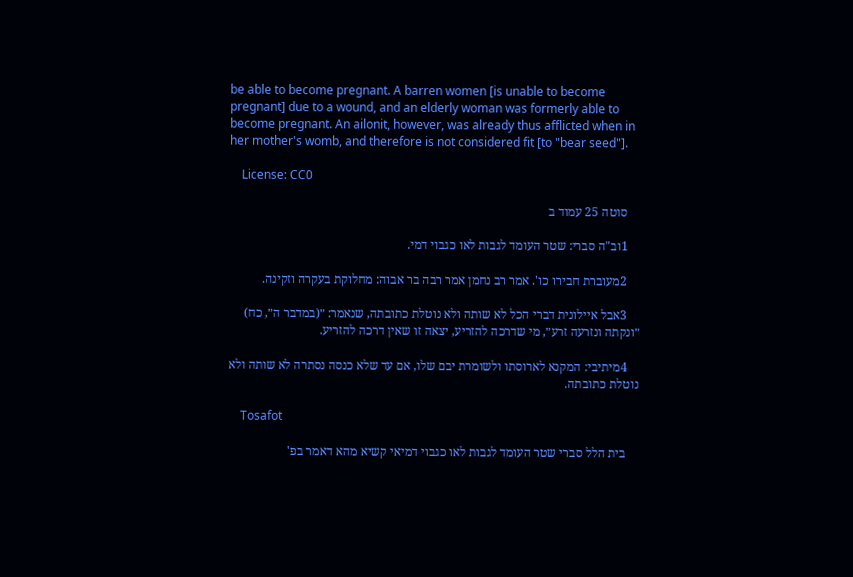be able to become pregnant. A barren women [is unable to become pregnant] due to a wound, and an elderly woman was formerly able to become pregnant. An ailonit, however, was already thus afflicted when in her mother's womb, and therefore is not considered fit [to "bear seed"].

    License: CC0

    סוטה 25 עמוד ב

    1וב"ה סברי: שטר העומד לגבות לאו כגבוי דמי.

    2מעוברת חבירו כו'. אמר רב נחמן אמר רבה בר אבוה: מחלוקת בעקרה וזקינה.

    3אבל איילונית דברי הכל לא שותה ולא נוטלת כתובתה, שנאמר: ״(במדבר ה״, כח) ״ונקתה ונזרעה זרע״, מי שדרכה להזריע, יצאה זו שאין דרכה להזריע.

    4מיתיבי: המקנא לארוסתו ולשומרת יבם שלו, אם עד שלא כנסה נסתרה לא שותה ולא נוטלת כתובתה.

    Tosafot

    בית הלל סברי שטר העומד לגבות לאו כגבוי דמיאי קשיא מהא דאמר בפ'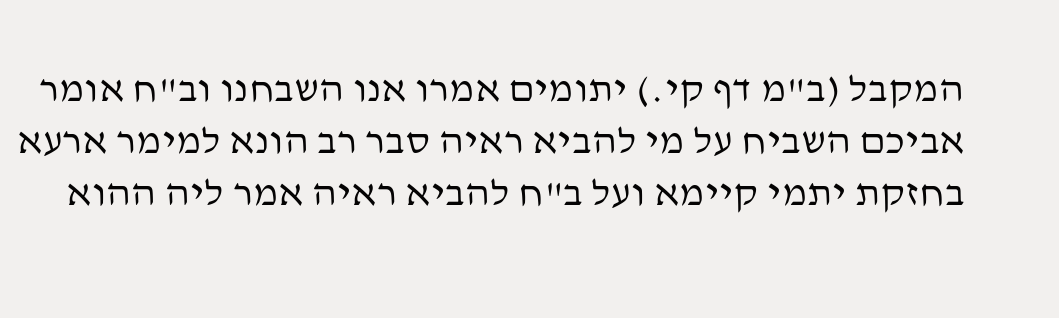המקבל (ב"מ דף קי.) יתומים אמרו אנו השבחנו וב"ח אומר אביכם השביח על מי להביא ראיה סבר רב הונא למימר ארעא בחזקת יתמי קיימא ועל ב"ח להביא ראיה אמר ליה ההוא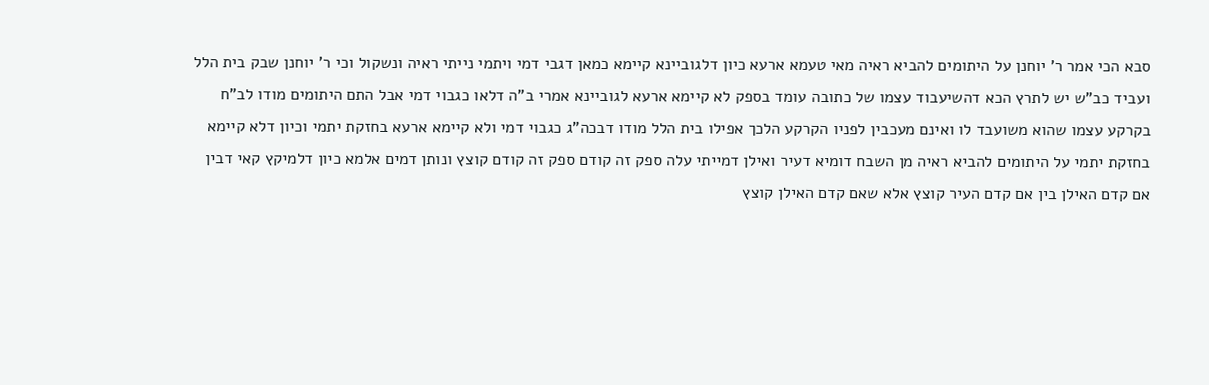סבא הכי אמר ר' יוחנן על היתומים להביא ראיה מאי טעמא ארעא כיון דלגוביינא קיימא כמאן דגבי דמי ויתמי נייתי ראיה ונשקול וכי ר' יוחנן שבק בית הלל ועביד כב"ש יש לתרץ הכא דהשיעבוד עצמו של כתובה עומד בספק לא קיימא ארעא לגוביינא אמרי ב"ה דלאו כגבוי דמי אבל התם היתומים מודו לב"ח בקרקע עצמו שהוא משועבד לו ואינם מעכבין לפניו הקרקע הלכך אפילו בית הלל מודו דבכה"ג כגבוי דמי ולא קיימא ארעא בחזקת יתמי וכיון דלא קיימא בחזקת יתמי על היתומים להביא ראיה מן השבח דומיא דעיר ואילן דמייתי עלה ספק זה קודם ספק זה קודם קוצץ ונותן דמים אלמא כיון דלמיקץ קאי דבין אם קדם האילן בין אם קדם העיר קוצץ אלא שאם קדם האילן קוצץ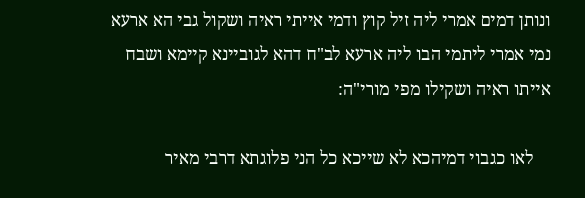ונותן דמים אמרי ליה זיל קוץ ודמי אייתי ראיה ושקול גבי הא ארעא נמי אמרי ליתמי הבו ליה ארעא לב"ח דהא לגוביינא קיימא ושבח אייתו ראיה ושקילו מפי מורי"ה:

    לאו כגבוי דמיהכא לא שייכא כל הני פלוגתא דרבי מאיר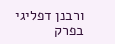ורבנן דפליגי בפרק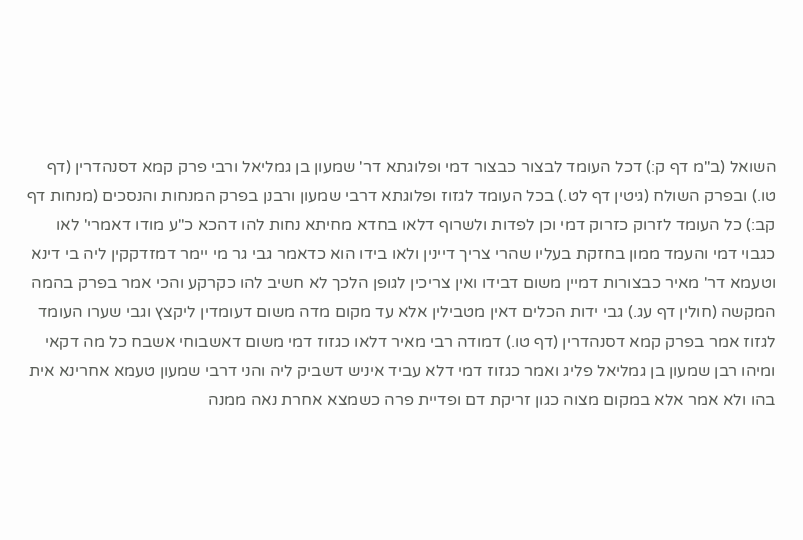השואל (ב"מ דף ק:) דכל העומד לבצור כבצור דמי ופלוגתא דר' שמעון בן גמליאל ורבי פרק קמא דסנהדרין (דף טו.) ובפרק השולח (גיטין דף לט.) בכל העומד לגזוז ופלוגתא דרבי שמעון ורבנן בפרק המנחות והנסכים (מנחות דף קב:) כל העומד לזרוק כזרוק דמי וכן לפדות ולשרוף דלאו בחדא מחיתא נחות להו דהכא כ"ע מודו דאמרי' לאו כגבוי דמי והעמד ממון בחזקת בעליו שהרי צריך דיינין ולאו בידו הוא כדאמר גבי גר מי יימר דמזדקקין ליה בי דינא וטעמא דר' מאיר כבצורות דמיין משום דבידו ואין צריכין לגופן הלכך לא חשיב להו כקרקע והכי אמר בפרק בהמה המקשה (חולין דף עג.) גבי ידות הכלים דאין מטבילין אלא עד מקום מדה משום דעומדין ליקצץ וגבי שערו העומד לגזוז אמר בפרק קמא דסנהדרין (דף טו.) דמודה רבי מאיר דלאו כגזוז דמי משום דאשבוחי אשבח כל מה דקאי ומיהו רבן שמעון בן גמליאל פליג ואמר כגזוז דמי דלא עביד איניש דשביק ליה והני דרבי שמעון טעמא אחרינא אית בהו ולא אמר אלא במקום מצוה כגון זריקת דם ופדיית פרה כשמצא אחרת נאה ממנה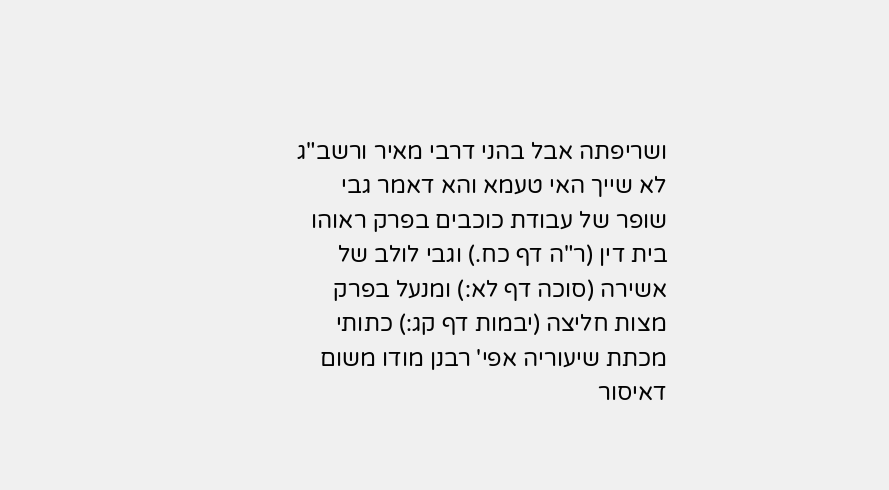ושריפתה אבל בהני דרבי מאיר ורשב"ג לא שייך האי טעמא והא דאמר גבי שופר של עבודת כוכבים בפרק ראוהו בית דין (ר"ה דף כח.) וגבי לולב של אשירה (סוכה דף לא:) ומנעל בפרק מצות חליצה (יבמות דף קג:) כתותי מכתת שיעוריה אפי' רבנן מודו משום דאיסור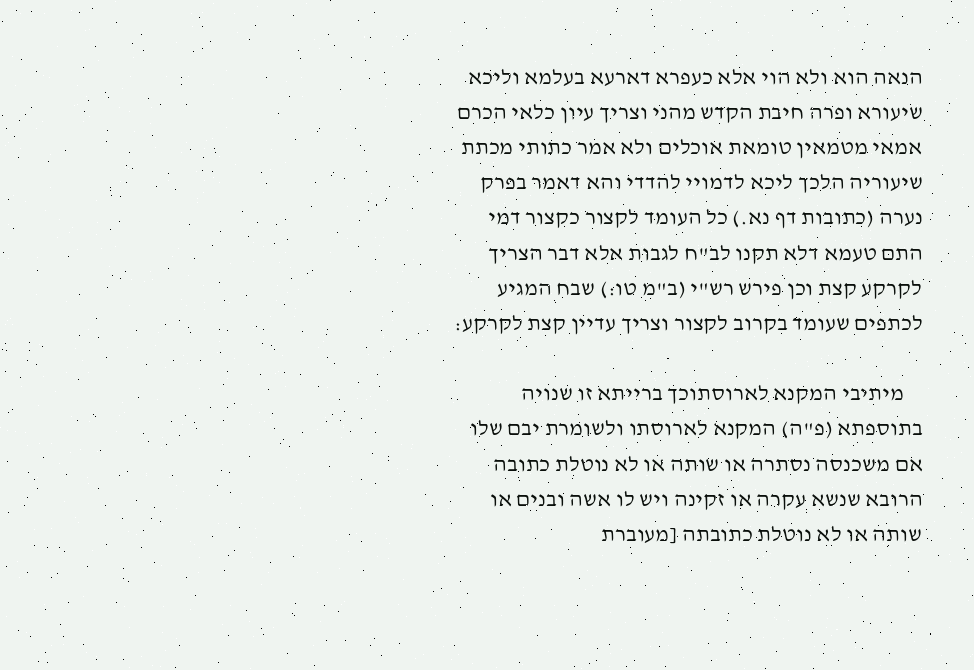הנאה הוא ולא הוי אלא כעפרא דארעא בעלמא וליכא שיעורא ופרה חיבת הקדש מהני וצריך עיון כלאי הכרם אמאי מטמאין טומאת אוכלים ולא אמר כתותי מכתת שיעוריה הלכך ליכא לדמויי להדדי והא דאמר בפרק נערה (כתובות דף נא.) כל העומד לקצור כקצור דמי התם טעמא דלא תקנו לב"ח לגבות אלא דבר הצריך לקרקע קצת וכן פירש רש"י (ב"מ טו:) שבח המגיע לכתפים שעומד בקרוב לקצור וצריך עדיין קצת לקרקע:

    מיתיבי המקנא לארוסתוכך ברייתא זו שנויה בתוספתא (פ"ה) המקנא לארוסתו ולשומרת יבם שלו אם משכנסה נסתרה או שותה או לא נוטלת כתובה הרובא שנשא עקרה או זקינה ויש לו אשה ובנים או שותה או לא נוטלת כתובתה [מעוברת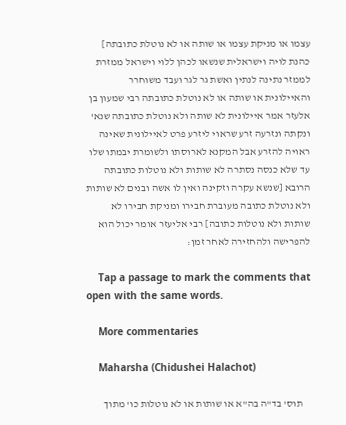עצמו או מניקת עצמו או שותה או לא נוטלת כתובתה] כהנת לויה וישראלית שנשאו לכהן ללוי וישראל ממזרת לממזר נתינה לנתין ואשת גר לגר ועבד משוחרר והאיילונית או שותה או לא נוטלת כתובתה רבי שמעון בן אלעזר אמר איילונית לא שותה ולא נוטלת כתובתה שנא' ונקתה ונזרעה זרע שראוי ליזרע פרט לאיילונית שאינה ראויה להזרע אבל המקנא לארוסתו ולשומרת יבמתו שלו עד שלא כנסה נסתרה לא שותות ולא נוטלות כתובתה הרובא [שנשא עקרה וזקינה ואין לו אשה ובנים לא שותות ולא נוטלת כתובה מעוברת חבירו ומניקת חבירו לא שותות ולא נוטלות כתובה] רבי אליעזר אומר יכול הוא להפרישה ולהחזירה לאחר זמן:

    Tap a passage to mark the comments that open with the same words.

    More commentaries

    Maharsha (Chidushei Halachot)

    תוס' בד"ה בה"א או שותות או לא נוטלות כו' מתוך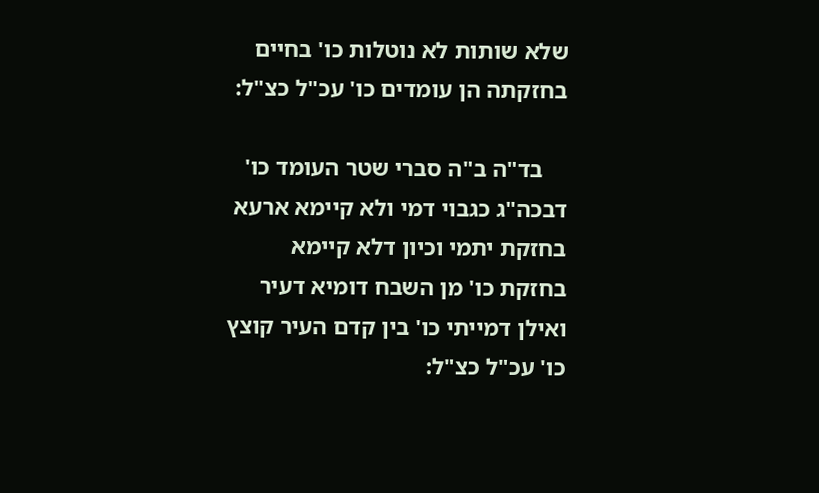שלא שותות לא נוטלות כו' בחיים בחזקתה הן עומדים כו' עכ"ל כצ"ל:

    בד"ה ב"ה סברי שטר העומד כו' דבכה"ג כגבוי דמי ולא קיימא ארעא בחזקת יתמי וכיון דלא קיימא בחזקת כו' מן השבח דומיא דעיר ואילן דמייתי כו' בין קדם העיר קוצץ כו' עכ"ל כצ"ל: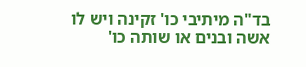בד"ה מיתיבי כו' זקינה ויש לו אשה ובנים או שותה כו'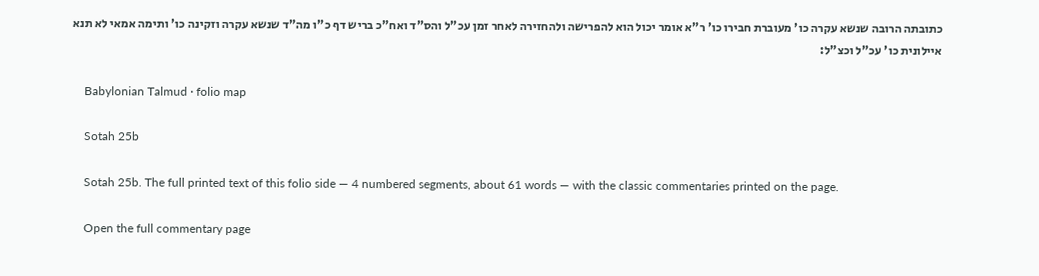כתובתה הרובה שנשא עקרה כו' מעוברת חבירו כו' ר"א אומר יכול הוא להפרישה ולהחזירה לאחר זמן עכ"ל והס"ד ואח"כ בריש דף כ"ו מה"ד שנשא עקרה וזקינה כו' ותימה אמאי לא תנא איילונית כו' עכ"ל וכצ"ל:

    Babylonian Talmud · folio map

    Sotah 25b

    Sotah 25b. The full printed text of this folio side — 4 numbered segments, about 61 words — with the classic commentaries printed on the page.

    Open the full commentary page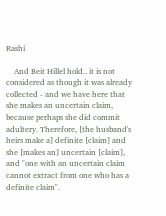Rashi

    And Beit Hillel hold.. it is not considered as though it was already collected - and we have here that she makes an uncertain claim, because perhaps she did commit adultery. Therefore, [the husband's heirs make a] definite [claim] and she [makes an] uncertain [claim], and "one with an uncertain claim cannot extract from one who has a definite claim".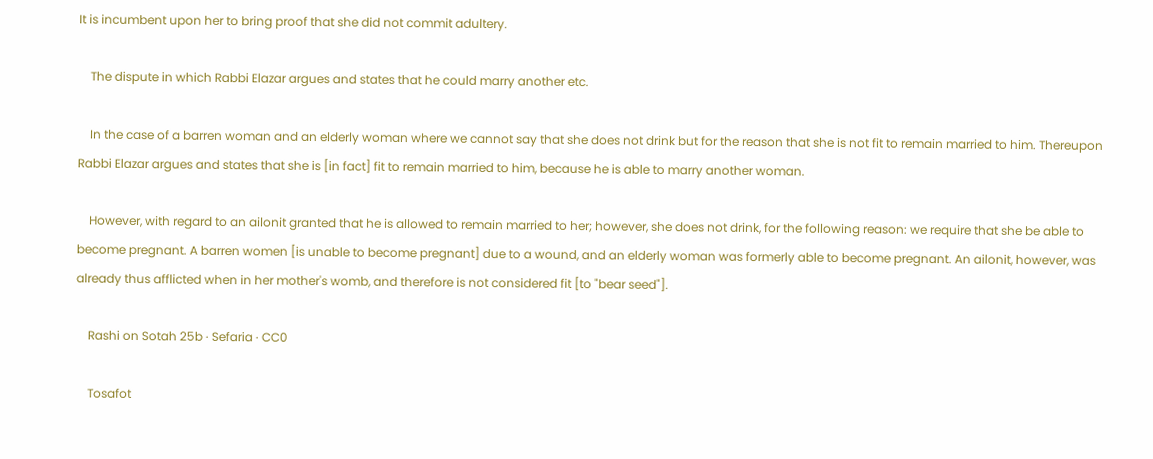It is incumbent upon her to bring proof that she did not commit adultery.

    The dispute in which Rabbi Elazar argues and states that he could marry another etc.

    In the case of a barren woman and an elderly woman where we cannot say that she does not drink but for the reason that she is not fit to remain married to him. Thereupon Rabbi Elazar argues and states that she is [in fact] fit to remain married to him, because he is able to marry another woman.

    However, with regard to an ailonit granted that he is allowed to remain married to her; however, she does not drink, for the following reason: we require that she be able to become pregnant. A barren women [is unable to become pregnant] due to a wound, and an elderly woman was formerly able to become pregnant. An ailonit, however, was already thus afflicted when in her mother's womb, and therefore is not considered fit [to "bear seed"].

    Rashi on Sotah 25b · Sefaria · CC0

    Tosafot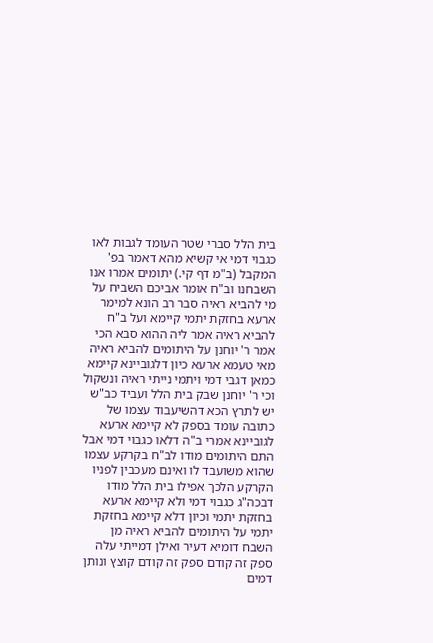בית הלל סברי שטר העומד לגבות לאו כגבוי דמי אי קשיא מהא דאמר בפ' המקבל (ב"מ דף קי.) יתומים אמרו אנו השבחנו וב"ח אומר אביכם השביח על מי להביא ראיה סבר רב הונא למימר ארעא בחזקת יתמי קיימא ועל ב"ח להביא ראיה אמר ליה ההוא סבא הכי אמר ר' יוחנן על היתומים להביא ראיה מאי טעמא ארעא כיון דלגוביינא קיימא כמאן דגבי דמי ויתמי נייתי ראיה ונשקול וכי ר' יוחנן שבק בית הלל ועביד כב"ש יש לתרץ הכא דהשיעבוד עצמו של כתובה עומד בספק לא קיימא ארעא לגוביינא אמרי ב"ה דלאו כגבוי דמי אבל התם היתומים מודו לב"ח בקרקע עצמו שהוא משועבד לו ואינם מעכבין לפניו הקרקע הלכך אפילו בית הלל מודו דבכה"ג כגבוי דמי ולא קיימא ארעא בחזקת יתמי וכיון דלא קיימא בחזקת יתמי על היתומים להביא ראיה מן השבח דומיא דעיר ואילן דמייתי עלה ספק זה קודם ספק זה קודם קוצץ ונותן דמים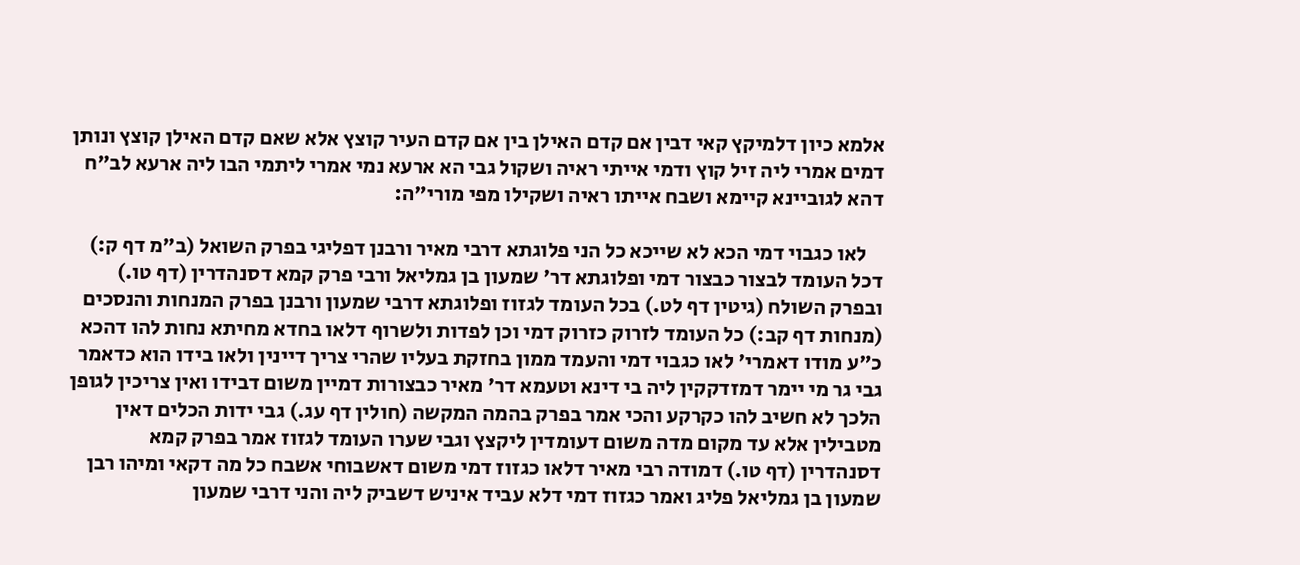אלמא כיון דלמיקץ קאי דבין אם קדם האילן בין אם קדם העיר קוצץ אלא שאם קדם האילן קוצץ ונותן דמים אמרי ליה זיל קוץ ודמי אייתי ראיה ושקול גבי הא ארעא נמי אמרי ליתמי הבו ליה ארעא לב"ח דהא לגוביינא קיימא ושבח אייתו ראיה ושקילו מפי מורי"ה:

    לאו כגבוי דמי הכא לא שייכא כל הני פלוגתא דרבי מאיר ורבנן דפליגי בפרק השואל (ב"מ דף ק:) דכל העומד לבצור כבצור דמי ופלוגתא דר' שמעון בן גמליאל ורבי פרק קמא דסנהדרין (דף טו.) ובפרק השולח (גיטין דף לט.) בכל העומד לגזוז ופלוגתא דרבי שמעון ורבנן בפרק המנחות והנסכים (מנחות דף קב:) כל העומד לזרוק כזרוק דמי וכן לפדות ולשרוף דלאו בחדא מחיתא נחות להו דהכא כ"ע מודו דאמרי' לאו כגבוי דמי והעמד ממון בחזקת בעליו שהרי צריך דיינין ולאו בידו הוא כדאמר גבי גר מי יימר דמזדקקין ליה בי דינא וטעמא דר' מאיר כבצורות דמיין משום דבידו ואין צריכין לגופן הלכך לא חשיב להו כקרקע והכי אמר בפרק בהמה המקשה (חולין דף עג.) גבי ידות הכלים דאין מטבילין אלא עד מקום מדה משום דעומדין ליקצץ וגבי שערו העומד לגזוז אמר בפרק קמא דסנהדרין (דף טו.) דמודה רבי מאיר דלאו כגזוז דמי משום דאשבוחי אשבח כל מה דקאי ומיהו רבן שמעון בן גמליאל פליג ואמר כגזוז דמי דלא עביד איניש דשביק ליה והני דרבי שמעון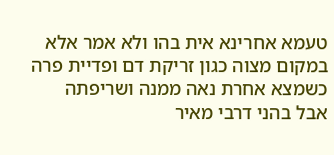טעמא אחרינא אית בהו ולא אמר אלא במקום מצוה כגון זריקת דם ופדיית פרה כשמצא אחרת נאה ממנה ושריפתה אבל בהני דרבי מאיר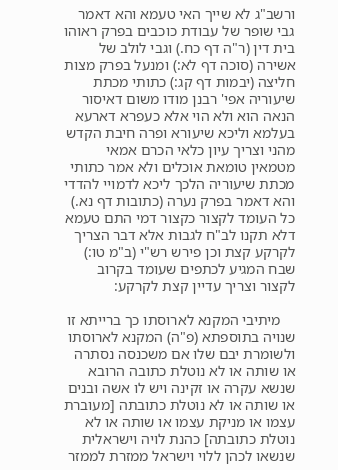ורשב"ג לא שייך האי טעמא והא דאמר גבי שופר של עבודת כוכבים בפרק ראוהו בית דין (ר"ה דף כח.) וגבי לולב של אשירה (סוכה דף לא:) ומנעל בפרק מצות חליצה (יבמות דף קג:) כתותי מכתת שיעוריה אפי' רבנן מודו משום דאיסור הנאה הוא ולא הוי אלא כעפרא דארעא בעלמא וליכא שיעורא ופרה חיבת הקדש מהני וצריך עיון כלאי הכרם אמאי מטמאין טומאת אוכלים ולא אמר כתותי מכתת שיעוריה הלכך ליכא לדמויי להדדי והא דאמר בפרק נערה (כתובות דף נא.) כל העומד לקצור כקצור דמי התם טעמא דלא תקנו לב"ח לגבות אלא דבר הצריך לקרקע קצת וכן פירש רש"י (ב"מ טו:) שבח המגיע לכתפים שעומד בקרוב לקצור וצריך עדיין קצת לקרקע:

    מיתיבי המקנא לארוסתו כך ברייתא זו שנויה בתוספתא (פ"ה) המקנא לארוסתו ולשומרת יבם שלו אם משכנסה נסתרה או שותה או לא נוטלת כתובה הרובא שנשא עקרה או זקינה ויש לו אשה ובנים או שותה או לא נוטלת כתובתה [מעוברת עצמו או מניקת עצמו או שותה או לא נוטלת כתובתה] כהנת לויה וישראלית שנשאו לכהן ללוי וישראל ממזרת לממזר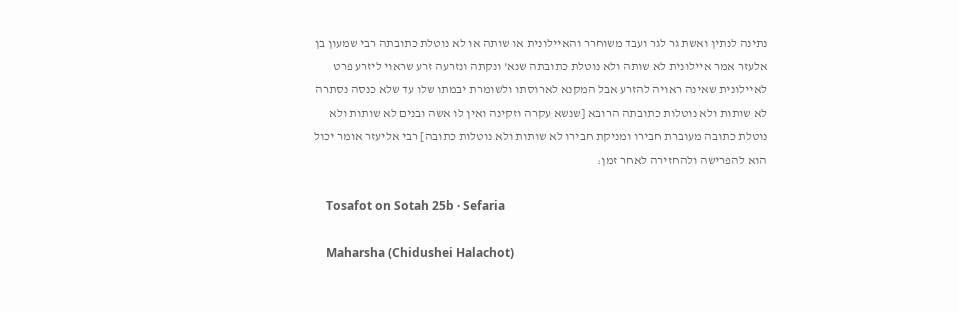נתינה לנתין ואשת גר לגר ועבד משוחרר והאיילונית או שותה או לא נוטלת כתובתה רבי שמעון בן אלעזר אמר איילונית לא שותה ולא נוטלת כתובתה שנא' ונקתה ונזרעה זרע שראוי ליזרע פרט לאיילונית שאינה ראויה להזרע אבל המקנא לארוסתו ולשומרת יבמתו שלו עד שלא כנסה נסתרה לא שותות ולא נוטלות כתובתה הרובא [שנשא עקרה וזקינה ואין לו אשה ובנים לא שותות ולא נוטלת כתובה מעוברת חבירו ומניקת חבירו לא שותות ולא נוטלות כתובה] רבי אליעזר אומר יכול הוא להפרישה ולהחזירה לאחר זמן:

    Tosafot on Sotah 25b · Sefaria

    Maharsha (Chidushei Halachot)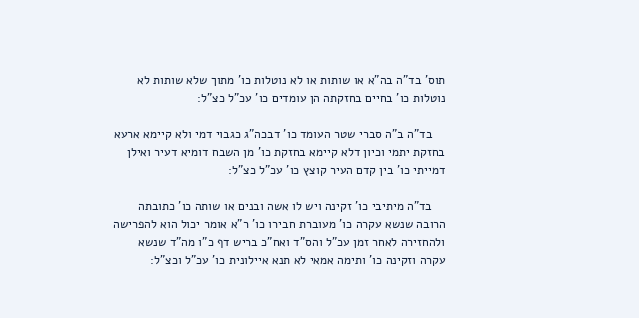תוס' בד"ה בה"א או שותות או לא נוטלות כו' מתוך שלא שותות לא נוטלות כו' בחיים בחזקתה הן עומדים כו' עכ"ל כצ"ל:

    בד"ה ב"ה סברי שטר העומד כו' דבכה"ג כגבוי דמי ולא קיימא ארעא בחזקת יתמי וכיון דלא קיימא בחזקת כו' מן השבח דומיא דעיר ואילן דמייתי כו' בין קדם העיר קוצץ כו' עכ"ל כצ"ל:

    בד"ה מיתיבי כו' זקינה ויש לו אשה ובנים או שותה כו' כתובתה הרובה שנשא עקרה כו' מעוברת חבירו כו' ר"א אומר יכול הוא להפרישה ולהחזירה לאחר זמן עכ"ל והס"ד ואח"כ בריש דף כ"ו מה"ד שנשא עקרה וזקינה כו' ותימה אמאי לא תנא איילונית כו' עכ"ל וכצ"ל: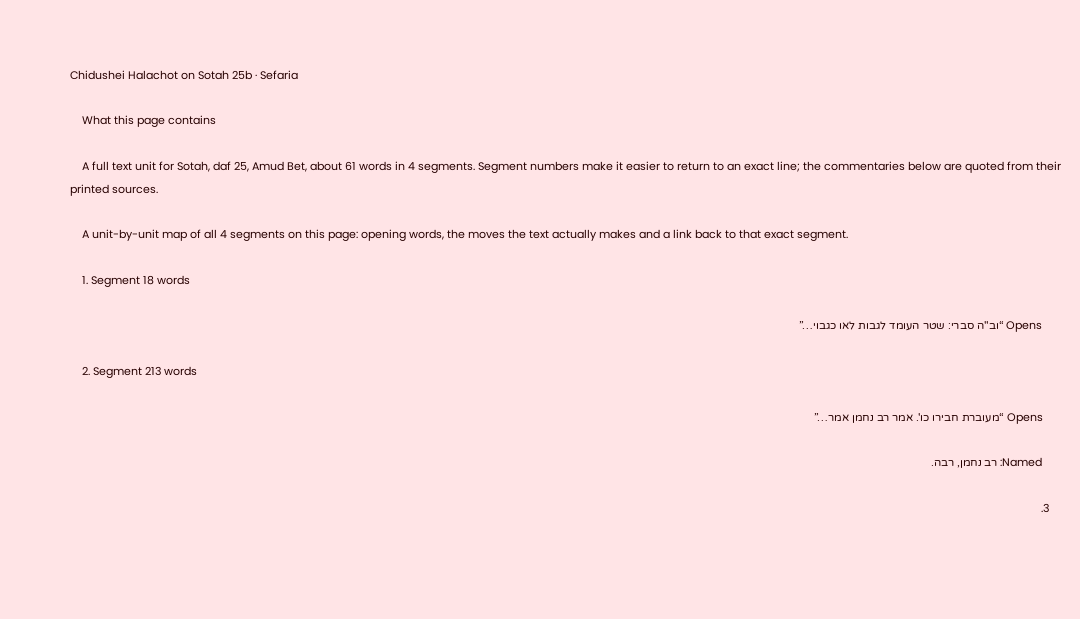Chidushei Halachot on Sotah 25b · Sefaria

    What this page contains

    A full text unit for Sotah, daf 25, Amud Bet, about 61 words in 4 segments. Segment numbers make it easier to return to an exact line; the commentaries below are quoted from their printed sources.

    A unit-by-unit map of all 4 segments on this page: opening words, the moves the text actually makes and a link back to that exact segment.

    1. Segment 18 words

      Opens “וב"ה סברי: שטר העומד לגבות לאו כגבוי…”

    2. Segment 213 words

      Opens “מעוברת חבירו כו'. אמר רב נחמן אמר…”

      Named: רב נחמן, רבה.

    3.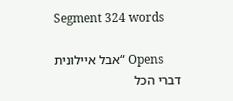Segment 324 words

      Opens “אבל איילונית דברי הכל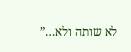לא שותה ולא…”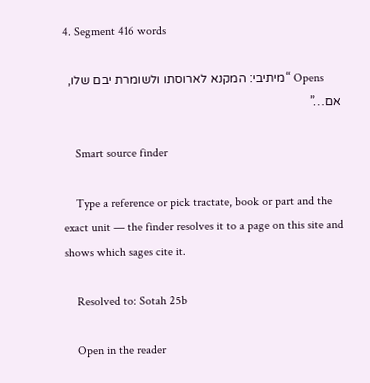4. Segment 416 words

      Opens “מיתיבי: המקנא לארוסתו ולשומרת יבם שלו, אם…”

    Smart source finder

    Type a reference or pick tractate, book or part and the exact unit — the finder resolves it to a page on this site and shows which sages cite it.

    Resolved to: Sotah 25b

    Open in the reader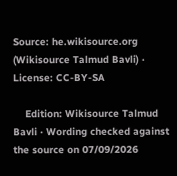Source: he.wikisource.org (Wikisource Talmud Bavli) · License: CC-BY-SA

    Edition: Wikisource Talmud Bavli · Wording checked against the source on 07/09/2026